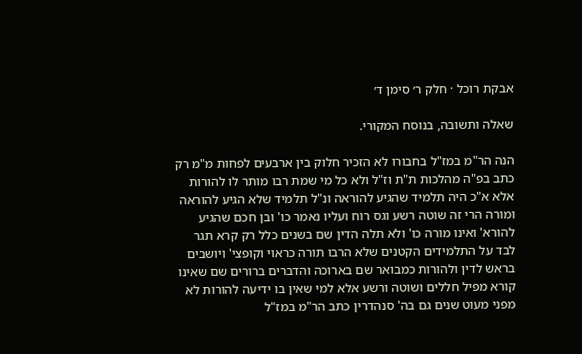אבקת רוכל · חלק ר׳ סימן ד׳

שאלה ותשובה, בנוסח המקורי.

הנה הר"מ במז"ל בחבורו לא הזכיר חלוק בין ארבעים לפחות מ"מ רק כתב בפ"ה מהלכות ת"ת וז"ל ולא כל מי שמת רבו מותר לו להורות אלא א"כ היה תלמיד שהגיע להוראה ונ"ל תלמיד שלא הגיע להוראה ומורה הרי זה שוטה רשע וגס רוח ועליו נאמר כו' ובן חכם שהגיע להורא' ואינו מורה כו' ולא תלה הדין שם בשנים כלל רק קרא תגר לבד על התלמידים הקטנים שלא הרבו תורה כראוי וקופצי' ויושבים בראש לדין ולהורות כמבואר שם בארוכה והדברים ברורים שם שאינו קורא מפיל חללים ושוטה ורשע אלא למי שאין בו ידיעה להורות לא מפני מעוט שנים גם בה' סנהדרין כתב הר"מ במז"ל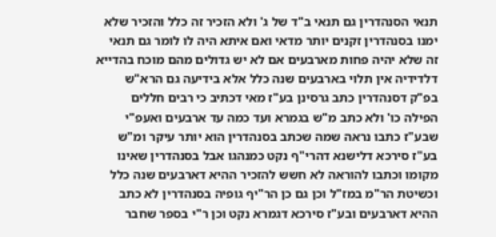תנאי הסנהדרין גם תנאי ב"ד של ג' ולא הזכיר זה כלל והזכיר שלא ימנו בסנהדרין זקנים יותר מדאי ואם איתא היה לו לומר גם תנאי זה שלא יהיה פחות מארבעים אם לא יש גדולים מהם מוכח בהדייא דלדידיה אין תלוי בארבעים שנה כלל אלא בידיעה גם הרא"ש בפ"ק דסנהדרין כתב גרסינן בע"ז מאי דכתיב כי רבים חללים הפילה כו' ולא כתב מ"ש בגמרא ועד כמה עד ארבעים ואעפ"י שבע"ז כתבו נראה שמה שכתב בסנהדרין הוא יותר עיקר ומ"ש בע"ז סירכא דלישנא דהרי"ף נקט כמנהגו אבל בסנהדרין שאינו מקומו וכתבו להוראה לא חשש להזכיר ההיא דארבעים שנה כלל וכשיטת הר"מ במז"ל וכן גם כן הר"יף גופיה בסנהדרין לא כתב ההיא דארבעים ובע"ז סירכא דגמרא נקט וכן ר"י בספר שחבר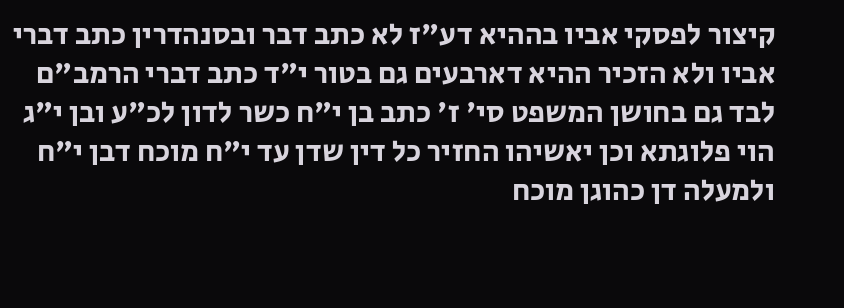קיצור לפסקי אביו בההיא דע"ז לא כתב דבר ובסנהדרין כתב דברי אביו ולא הזכיר ההיא דארבעים גם בטור י"ד כתב דברי הרמב"ם לבד גם בחושן המשפט סי' ז' כתב בן י"ח כשר לדון לכ"ע ובן י"ג הוי פלוגתא וכן יאשיהו החזיר כל דין שדן עד י"ח מוכח דבן י"ח ולמעלה דן כהוגן מוכח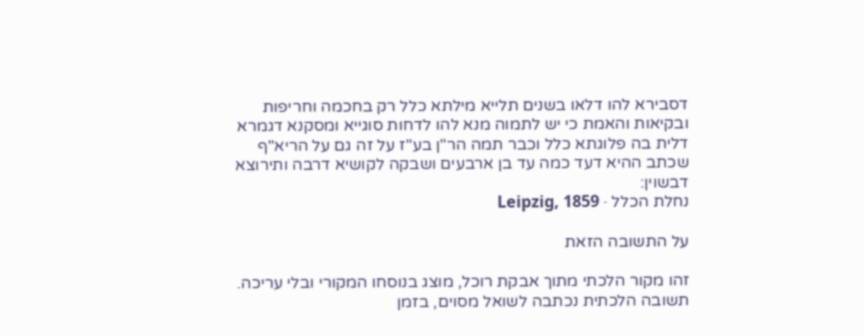דסבירא להו דלאו בשנים תלייא מילתא כלל רק בחכמה וחריפות ובקיאות והאמת כי יש לתמוה מנא להו לדחות סוגייא ומסקנא דגמרא דלית בה פלוגתא כלל וכבר תמה הר"ן בע"ז על זה גם על הריא"ף שכתב ההיא דעד כמה עד בן ארבעים ושבקה לקושיא דרבה ותירוצא דבשוין:
נחלת הכלל · Leipzig, 1859

על התשובה הזאת

זהו מקור הלכתי מתוך אבקת רוכל, מוצג בנוסחו המקורי ובלי עריכה. תשובה הלכתית נכתבה לשואל מסוים, בזמן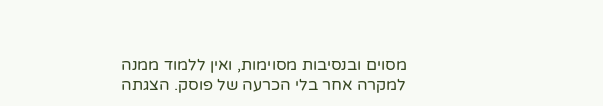מסוים ובנסיבות מסוימות, ואין ללמוד ממנה למקרה אחר בלי הכרעה של פוסק. הצגתה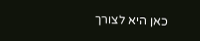כאן היא לצורך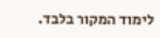לימוד המקור בלבד.